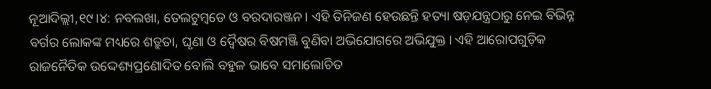ନୂଆଦିଲ୍ଲୀ,୧୯।୪: ନବଲଖା, ତେଲଟୁମ୍ବଡେ ଓ ବରଦାରଞ୍ଜନ। ଏହି ତିନିଜଣ ହେଉଛନ୍ତି ହତ୍ୟା ଷଡ଼ଯନ୍ତ୍ରଠାରୁ ନେଇ ବିଭିନ୍ନ ବର୍ଗର ଲୋକଙ୍କ ମଧ୍ୟରେ ଶତ୍ରୁତା, ଘୃଣା ଓ ଦ୍ୱୈଷର ବିଷମଞ୍ଜି ବୁଣିବା ଅଭିଯୋଗରେ ଅଭିଯୁକ୍ତ। ଏହି ଆରୋପଗୁଡ଼ିକ ରାଜନୈତିକ ଉଦ୍ଦେଶ୍ୟପ୍ରଣୋଦିତ ବୋଲି ବହୁଳ ଭାବେ ସମାଲୋଚିତ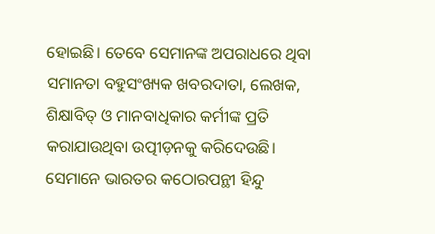ହୋଇଛି। ତେବେ ସେମାନଙ୍କ ଅପରାଧରେ ଥିବା ସମାନତା ବହୁସଂଖ୍ୟକ ଖବରଦାତା, ଲେଖକ, ଶିକ୍ଷାବିତ୍ ଓ ମାନବାଧିକାର କର୍ମୀଙ୍କ ପ୍ରତି କରାଯାଉଥିବା ଉତ୍ପୀଡ଼ନକୁ କରିଦେଉଛି। ସେମାନେ ଭାରତର କଠୋରପନ୍ଥୀ ହିନ୍ଦୁ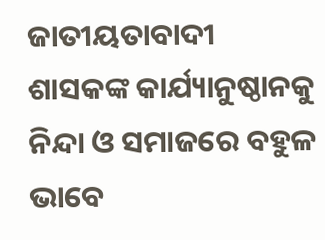ଜାତୀୟତାବାଦୀ ଶାସକଙ୍କ କାର୍ଯ୍ୟାନୁଷ୍ଠାନକୁ ନିନ୍ଦା ଓ ସମାଜରେ ବହୁଳ ଭାବେ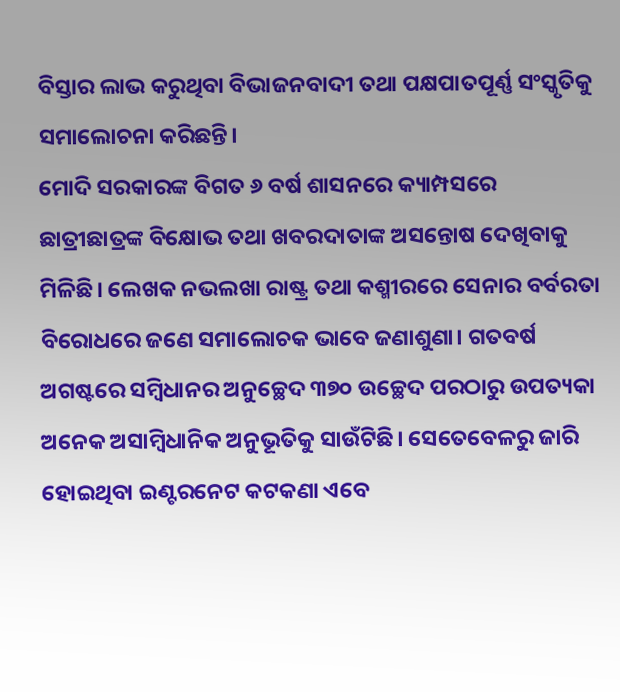ବିସ୍ତାର ଲାଭ କରୁଥିବା ବିଭାଜନବାଦୀ ତଥା ପକ୍ଷପାତପୂର୍ଣ୍ଣ ସଂସ୍କୃତିକୁ ସମାଲୋଚନା କରିଛନ୍ତି।
ମୋଦି ସରକାରଙ୍କ ବିଗତ ୬ ବର୍ଷ ଶାସନରେ କ୍ୟାମ୍ପସରେ ଛାତ୍ରୀଛାତ୍ରଙ୍କ ବିକ୍ଷୋଭ ତଥା ଖବରଦାତାଙ୍କ ଅସନ୍ତୋଷ ଦେଖିବାକୁ ମିଳିଛି। ଲେଖକ ନଭଲଖା ରାଷ୍ଟ୍ର ତଥା କଶ୍ମୀରରେ ସେନାର ବର୍ବରତା ବିରୋଧରେ ଜଣେ ସମାଲୋଚକ ଭାବେ ଜଣାଶୁଣା। ଗତବର୍ଷ ଅଗଷ୍ଟରେ ସମ୍ବିଧାନର ଅନୁଚ୍ଛେଦ ୩୭୦ ଉଚ୍ଛେଦ ପରଠାରୁ ଉପତ୍ୟକା ଅନେକ ଅସାମ୍ବିଧାନିକ ଅନୁଭୂତିକୁ ସାଉଁଟିଛି। ସେତେବେଳରୁ ଜାରି ହୋଇଥିବା ଇଣ୍ଟରନେଟ କଟକଣା ଏବେ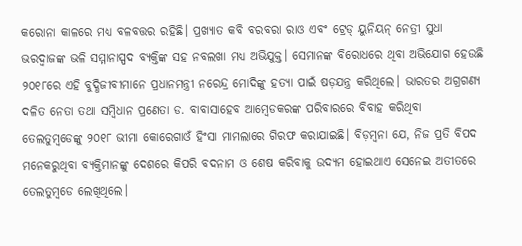କରୋନା କାଳରେ ମଧ୍ୟ ବଳବତ୍ତର ରହିଛି। ପ୍ରଖ୍ୟାତ କବି ବରବରା ରାଓ ଏବଂ ଟ୍ରେଡ୍ ୟୁନିୟନ୍ ନେତ୍ରୀ ସୁଧା ଭରଦ୍ୱାଜଙ୍କ ଭଳି ସମ୍ମାନାସ୍ପଦ ବ୍ୟକ୍ତିଙ୍କ ସହ ନବଲଖା ମଧ୍ୟ ଅଭିଯୁକ୍ତ। ସେମାନଙ୍କ ବିରୋଧରେ ଥିବା ଅଭିଯୋଗ ହେଉଛି ୨୦୧୮ରେ ଏହି ବୁଦ୍ଧିଜୀବୀମାନେ ପ୍ରଧାନମନ୍ତ୍ରୀ ନରେନ୍ଦ୍ର ମୋଦିଙ୍କୁ ହତ୍ୟା ପାଇଁ ଷଡ଼ଯନ୍ତ୍ର କରିଥିଲେ। ଭାରତର ଅଗ୍ରଗଣ୍ୟ ଦଳିତ ନେତା ତଥା ସମ୍ବିଧାନ ପ୍ରଣେତା ଡ. ବାବାସାହେବ ଆମ୍ବେଡକରଙ୍କ ପରିବାରରେ ବିବାହ କରିଥିବା ତେଲତୁମ୍ବଡେଙ୍କୁ ୨୦୧୮ ଭୀମା କୋରେଗାଓଁ ହିଂସା ମାମଲାରେ ଗିରଫ କରାଯାଇଛି। ବିଡ଼ମ୍ବନା ଯେ, ନିଜ ପ୍ରତି ବିପଦ ମନେକରୁଥିବା ବ୍ୟକ୍ତିମାନଙ୍କୁ ଦେଶରେ କିପରି ବଦନାମ ଓ ଶେଷ କରିବାକୁ ଉଦ୍ୟମ ହୋଇଥାଏ ସେନେଇ ଅତୀତରେ ତେଲତୁମ୍ବଡେ ଲେଖିଥିଲେ।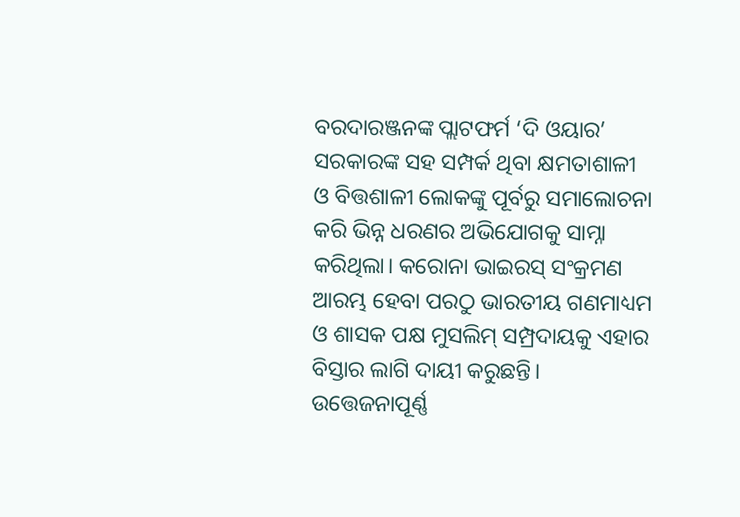ବରଦାରଞ୍ଜନଙ୍କ ପ୍ଲାଟଫର୍ମ ‘ଦି ଓୟାର’ ସରକାରଙ୍କ ସହ ସମ୍ପର୍କ ଥିବା କ୍ଷମତାଶାଳୀ ଓ ବିତ୍ତଶାଳୀ ଲୋକଙ୍କୁ ପୂର୍ବରୁ ସମାଲୋଚନା କରି ଭିନ୍ନ ଧରଣର ଅଭିଯୋଗକୁ ସାମ୍ନା କରିଥିଲା। କରୋନା ଭାଇରସ୍ ସଂକ୍ରମଣ ଆରମ୍ଭ ହେବା ପରଠୁ ଭାରତୀୟ ଗଣମାଧ୍ୟମ ଓ ଶାସକ ପକ୍ଷ ମୁସଲିମ୍ ସମ୍ପ୍ରଦାୟକୁ ଏହାର ବିସ୍ତାର ଲାଗି ଦାୟୀ କରୁଛନ୍ତି। ଉତ୍ତେଜନାପୂର୍ଣ୍ଣ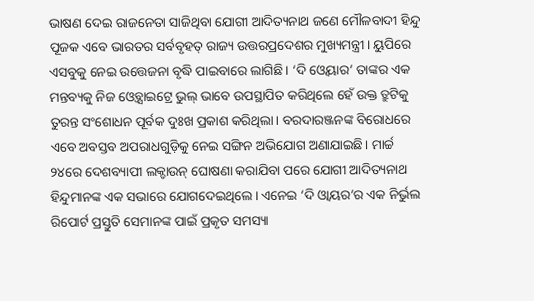ଭାଷଣ ଦେଇ ରାଜନେତା ସାଜିଥିବା ଯୋଗୀ ଆଦିତ୍ୟନାଥ ଜଣେ ମୌଳବାଦୀ ହିନ୍ଦୁ ପୂଜକ ଏବେ ଭାରତର ସର୍ବବୃହତ୍ ରାଜ୍ୟ ଉତ୍ତରପ୍ରଦେଶର ମୁଖ୍ୟମନ୍ତ୍ରୀ। ୟୁପିରେ ଏସବୁକୁ ନେଇ ଉତ୍ତେଜନା ବୃଦ୍ଧି ପାଇବାରେ ଲାଗିଛି। ‘ଦି ଓ୍ବେୟାର’ ତାଙ୍କର ଏକ ମନ୍ତବ୍ୟକୁ ନିଜ ଓ୍ବେବ୍ସାଇଟ୍ରେ ଭୁଲ୍ ଭାବେ ଉପସ୍ଥାପିତ କରିଥିଲେ ହେଁ ଉକ୍ତ ତ୍ରୁଟିକୁ ତୁରନ୍ତ ସଂଶୋଧନ ପୂର୍ବକ ଦୁଃଖ ପ୍ରକାଶ କରିଥିଲା। ବରଦାରଞ୍ଜନଙ୍କ ବିରୋଧରେ ଏବେ ଅବସ୍ତବ ଅପରାଧଗୁଡ଼ିକୁ ନେଇ ସଙ୍ଗିନ ଅଭିଯୋଗ ଅଣାଯାଇଛି। ମାର୍ଚ୍ଚ ୨୪ରେ ଦେଶବ୍ୟାପୀ ଲକ୍ଡାଉନ୍ ଘୋଷଣା କରାଯିବା ପରେ ଯୋଗୀ ଆଦିତ୍ୟନାଥ ହିନ୍ଦୁମାନଙ୍କ ଏକ ସଭାରେ ଯୋଗଦେଇଥିଲେ। ଏନେଇ ‘ଦି ଓ୍ବାୟର’ର ଏକ ନିର୍ଭୁଲ ରିପୋର୍ଟ ପ୍ରସ୍ତୁତି ସେମାନଙ୍କ ପାଇଁ ପ୍ରକୃତ ସମସ୍ୟା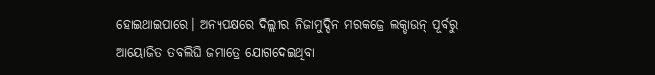ହୋଇଥାଇପାରେ। ଅନ୍ୟପକ୍ଷରେ ଦିଲ୍ଲୀର ନିଜାମୁଦ୍ଦିନ ମରକଜ୍ରେ ଲକ୍ଡାଉନ୍ ପୂର୍ବରୁ ଆୟୋଜିତ ତବଲିଘି ଜମାତ୍ରେ ଯୋଗଦେଇଥିବା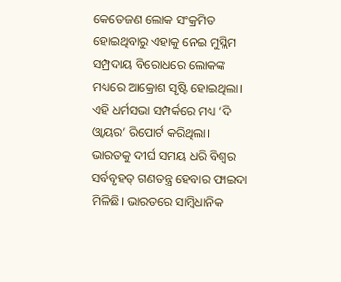କେତେଜଣ ଲୋକ ସଂକ୍ରମିତ ହୋଇଥିବାରୁ ଏହାକୁ ନେଇ ମୁସ୍ଲିମ ସମ୍ପ୍ରଦାୟ ବିରୋଧରେ ଲୋକଙ୍କ ମଧ୍ୟରେ ଆକ୍ରୋଶ ସୃଷ୍ଟି ହୋଇଥିଲା। ଏହି ଧର୍ମସଭା ସମ୍ପର୍କରେ ମଧ୍ୟ ‘ଦି ଓ୍ବାୟର’ ରିପୋର୍ଟ କରିଥିଲା।
ଭାରତକୁ ଦୀର୍ଘ ସମୟ ଧରି ବିଶ୍ୱର ସର୍ବବୃହତ୍ ଗଣତନ୍ତ୍ର ହେବାର ଫାଇଦା ମିଳିଛି। ଭାରତରେ ସାମ୍ବିଧାନିକ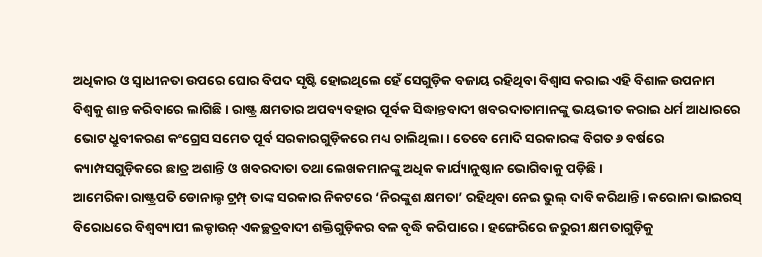ଅଧିକାର ଓ ସ୍ବାଧୀନତା ଉପରେ ଘୋର ବିପଦ ସୃଷ୍ଟି ହୋଇଥିଲେ ହେଁ ସେଗୁଡ଼ିକ ବଜାୟ ରହିଥିବା ବିଶ୍ୱାସ କରାଇ ଏହି ବିଶାଳ ଉପନାମ ବିଶ୍ୱକୁ ଶାନ୍ତ କରିବାରେ ଲାଗିଛି। ରାଷ୍ଟ୍ର କ୍ଷମତାର ଅପବ୍ୟବହାର ପୂର୍ବକ ସିଦ୍ଧାନ୍ତବାଦୀ ଖବରଦାତାମାନଙ୍କୁ ଭୟଭୀତ କରାଇ ଧର୍ମ ଆଧାରରେ ଭୋଟ ଧ୍ରୁବୀକରଣ କଂଗ୍ରେସ ସମେତ ପୂର୍ବ ସରକାରଗୁଡ଼ିକରେ ମଧ୍ୟ ଚାଲିଥିଲା। ତେବେ ମୋଦି ସରକାରଙ୍କ ବିଗତ ୬ ବର୍ଷରେ କ୍ୟାମ୍ପସଗୁଡ଼ିକରେ ଛାତ୍ର ଅଶାନ୍ତି ଓ ଖବରଦାତା ତଥା ଲେଖକମାନଙ୍କୁ ଅଧିକ କାର୍ଯ୍ୟାନୁଷ୍ଠାନ ଭୋଗିବାକୁ ପଡ଼ିଛି।
ଆମେରିକା ରାଷ୍ଟ୍ରପତି ଡୋନାଲ୍ଠ ଟ୍ରମ୍ପ୍ ତାଙ୍କ ସରକାର ନିକଟରେ ‘ନିରଙ୍କୁଶ କ୍ଷମତା’ ରହିଥିବା ନେଇ ଭୁଲ୍ ଦାବି କରିଥାନ୍ତି। କରୋନା ଭାଇରସ୍ ବିରୋଧରେ ବିଶ୍ୱବ୍ୟାପୀ ଲକ୍ଡାଉନ୍ ଏକଚ୍ଛତ୍ରବାଦୀ ଶକ୍ତିଗୁଡ଼ିକର ବଳ ବୃଦ୍ଧି କରିପାରେ। ହଙ୍ଗେରିରେ ଜରୁରୀ କ୍ଷମତାଗୁଡ଼ିକୁ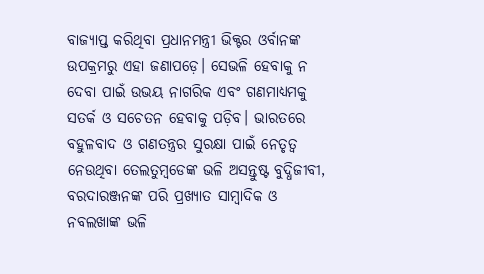ବାଜ୍ୟାପ୍ତ କରିଥିବା ପ୍ରଧାନମନ୍ତ୍ରୀ ଭିକ୍ଟର ଓର୍ବାନଙ୍କ ଉପକ୍ରମରୁ ଏହା ଜଣାପଡ଼େ। ସେଭଳି ହେବାକୁ ନ ଦେବା ପାଇଁ ଉଭୟ ନାଗରିକ ଏବଂ ଗଣମାଧ୍ୟମକୁ ସତର୍କ ଓ ସଚେତନ ହେବାକୁ ପଡ଼ିବ। ଭାରତରେ ବହୁଳବାଦ ଓ ଗଣତନ୍ତ୍ରର ସୁରକ୍ଷା ପାଇଁ ନେତୃତ୍ୱ ନେଉଥିବା ତେଲତୁମ୍ବଡେଙ୍କ ଭଳି ଅସନ୍ତୁଷ୍ଟ ବୁଦ୍ଧିଜୀବୀ, ବରଦାରଞ୍ଜନଙ୍କ ପରି ପ୍ରଖ୍ୟାତ ସାମ୍ବାଦିକ ଓ ନବଲଖାଙ୍କ ଭଳି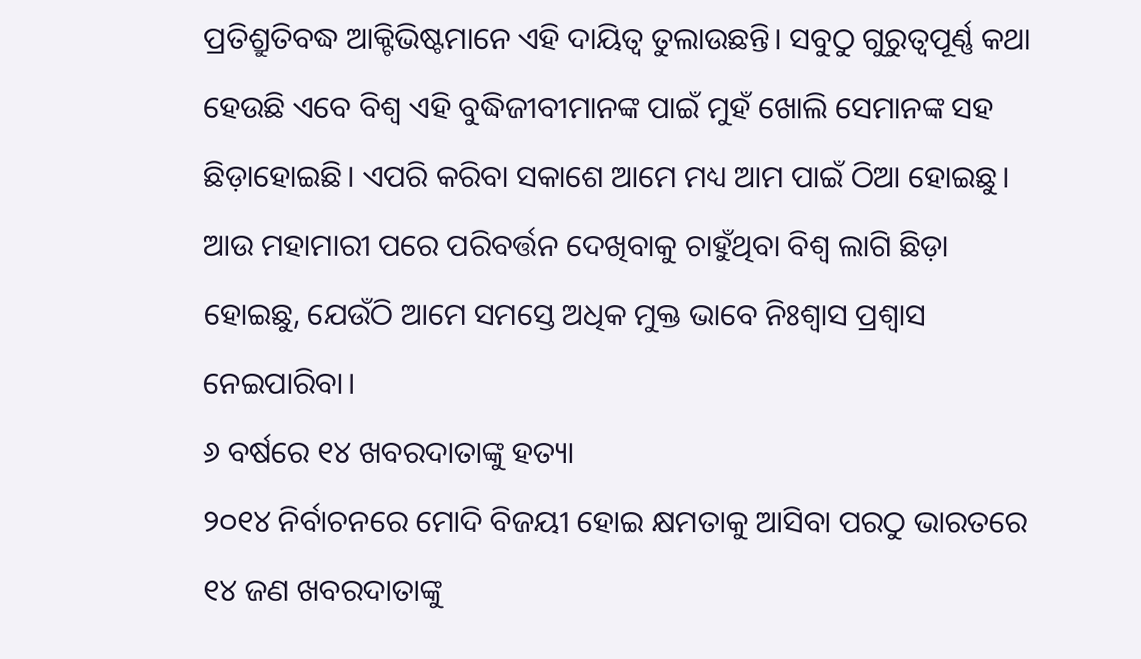ପ୍ରତିଶ୍ରୁତିବଦ୍ଧ ଆକ୍ଟିଭିଷ୍ଟମାନେ ଏହି ଦାୟିତ୍ୱ ତୁଲାଉଛନ୍ତି। ସବୁଠୁ ଗୁରୁତ୍ୱପୂର୍ଣ୍ଣ କଥା ହେଉଛି ଏବେ ବିଶ୍ୱ ଏହି ବୁଦ୍ଧିଜୀବୀମାନଙ୍କ ପାଇଁ ମୁହଁ ଖୋଲି ସେମାନଙ୍କ ସହ ଛିଡ଼ାହୋଇଛି। ଏପରି କରିବା ସକାଶେ ଆମେ ମଧ୍ୟ ଆମ ପାଇଁ ଠିଆ ହୋଇଛୁ। ଆଉ ମହାମାରୀ ପରେ ପରିବର୍ତ୍ତନ ଦେଖିବାକୁ ଚାହୁଁଥିବା ବିଶ୍ୱ ଲାଗି ଛିଡ଼ା ହୋଇଛୁ, ଯେଉଁଠି ଆମେ ସମସ୍ତେ ଅଧିକ ମୁକ୍ତ ଭାବେ ନିଃଶ୍ୱାସ ପ୍ରଶ୍ୱାସ ନେଇପାରିବା।
୬ ବର୍ଷରେ ୧୪ ଖବରଦାତାଙ୍କୁ ହତ୍ୟା
୨୦୧୪ ନିର୍ବାଚନରେ ମୋଦି ବିଜୟୀ ହୋଇ କ୍ଷମତାକୁ ଆସିବା ପରଠୁ ଭାରତରେ ୧୪ ଜଣ ଖବରଦାତାଙ୍କୁ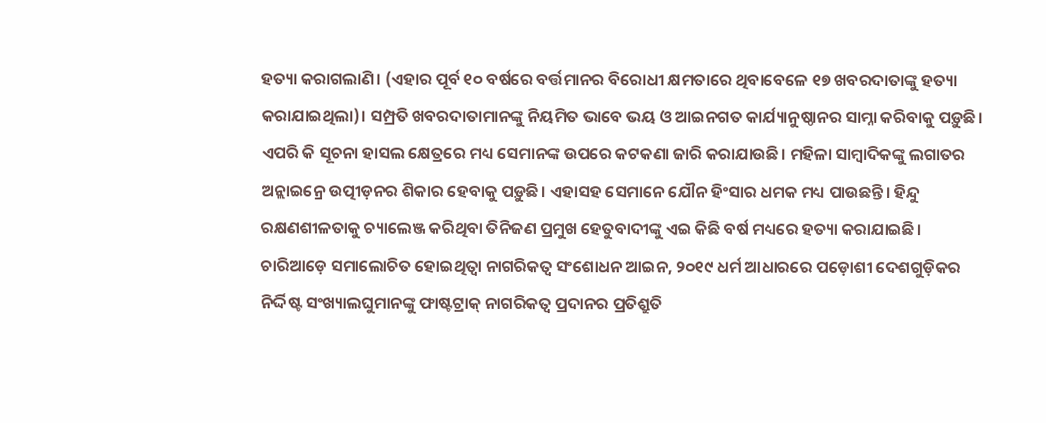ହତ୍ୟା କରାଗଲାଣି। (ଏହାର ପୂର୍ବ ୧୦ ବର୍ଷରେ ବର୍ତ୍ତମାନର ବିରୋଧୀ କ୍ଷମତାରେ ଥିବାବେଳେ ୧୭ ଖବରଦାତାଙ୍କୁ ହତ୍ୟା କରାଯାଇଥିଲା)। ସମ୍ପ୍ରତି ଖବରଦାତାମାନଙ୍କୁ ନିୟମିତ ଭାବେ ଭୟ ଓ ଆଇନଗତ କାର୍ଯ୍ୟାନୁଷ୍ଠାନର ସାମ୍ନା କରିବାକୁ ପଡ଼ୁଛି। ଏପରି କି ସୂଚନା ହାସଲ କ୍ଷେତ୍ରରେ ମଧ୍ୟ ସେମାନଙ୍କ ଉପରେ କଟକଣା ଜାରି କରାଯାଉଛି। ମହିଳା ସାମ୍ବାଦିକଙ୍କୁ ଲଗାତର ଅନ୍ଲାଇନ୍ରେ ଉତ୍ପୀଡ଼ନର ଶିକାର ହେବାକୁ ପଡ଼ୁଛି। ଏହାସହ ସେମାନେ ଯୌନ ହିଂସାର ଧମକ ମଧ୍ୟ ପାଉଛନ୍ତି। ହିନ୍ଦୁ ରକ୍ଷଣଶୀଳତାକୁ ଚ୍ୟାଲେଞ୍ଜ କରିଥିବା ତିନିଜଣ ପ୍ରମୁଖ ହେତୁବାଦୀଙ୍କୁ ଏଇ କିଛି ବର୍ଷ ମଧ୍ୟରେ ହତ୍ୟା କରାଯାଇଛି। ଚାରିଆଡ଼େ ସମାଲୋଚିତ ହୋଇଥିତ୍ବା ନାଗରିକତ୍ୱ ସଂଶୋଧନ ଆଇନ, ୨୦୧୯ ଧର୍ମ ଆଧାରରେ ପଡ଼ୋଶୀ ଦେଶଗୁଡ଼ିକର ନିର୍ଦ୍ଦିଷ୍ଟ ସଂଖ୍ୟାଲଘୁମାନଙ୍କୁ ଫାଷ୍ଟଟ୍ରାକ୍ ନାଗରିକତ୍ୱ ପ୍ରଦାନର ପ୍ରତିଶ୍ରୁତି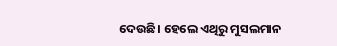ଦେଉଛି। ହେଲେ ଏଥିରୁ ମୁସଲମାନ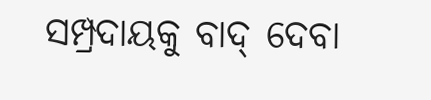ସମ୍ପ୍ରଦାୟକୁ ବାଦ୍ ଦେବା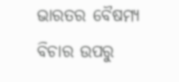ଭାରତର ବୈଷମ୍ୟ ବିଚାର ଉପରୁ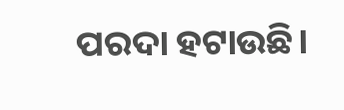ପରଦା ହଟାଉଛି।